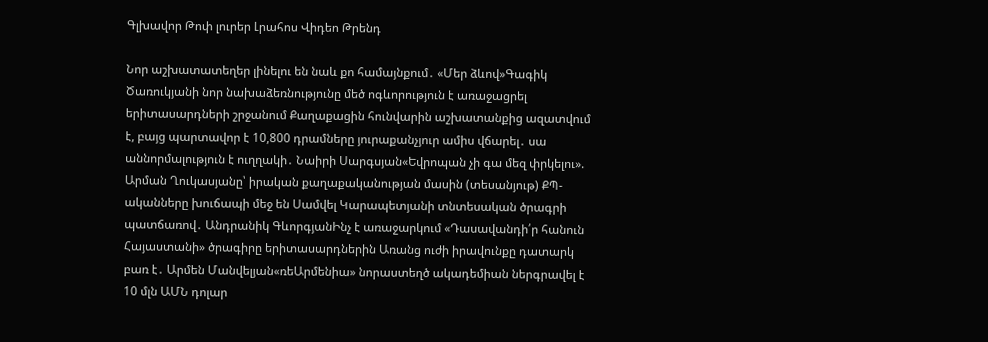Գլխավոր Թոփ լուրեր Լրահոս Վիդեո Թրենդ

Նոր աշխատատեղեր լինելու են նաև քո համայնքում․ «Մեր ձևով»Գագիկ Ծառուկյանի նոր նախաձեռնությունը մեծ ոգևորություն է առաջացրել երիտասարդների շրջանում Քաղաքացին հունվարին աշխատանքից ազատվում է, բայց պարտավոր է 10,800 դրամները յուրաքանչյուր ամիս վճարել․ սա աննորմալություն է ուղղակի․ Նաիրի Սարգսյան«Եվրոպան չի գա մեզ փրկելու». Արման Ղուկասյանը՝ իրական քաղաքականության մասին (տեսանյութ) ՔՊ-ականները խուճապի մեջ են Սամվել Կարապետյանի տնտեսական ծրագրի պատճառով․ Անդրանիկ ԳևորգյանԻնչ է առաջարկում «Դասավանդի՛ր հանուն Հայաստանի» ծրագիրը երիտասարդներին Առանց ուժի իրավունքը դատարկ բառ է․ Արմեն Մանվելյան«ռեԱրմենիա» նորաստեղծ ակադեմիան ներգրավել է 10 մլն ԱՄՆ դոլար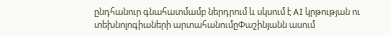ընդհանուր գնահատմամբ ներդրում և սկսում է AI կրթության ու տեխնոլոգիաների արտահանումըՓաշինյանն ասում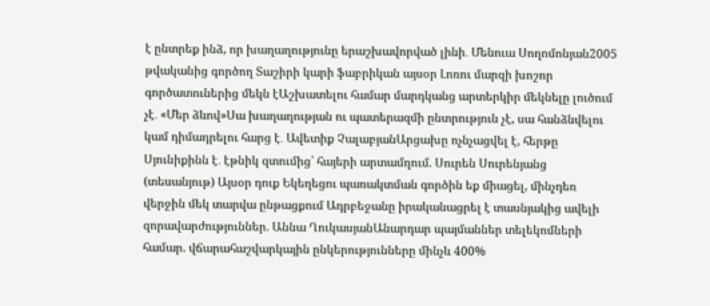է ընտրեք ինձ, որ խաղաղությունը երաշխավորված լինի․ Մենուա Սողոմոնյան2005 թվականից գործող Տաշիրի կարի ֆաբրիկան այսօր Լոռու մարզի խոշոր գործատուներից մեկն էԱշխատելու համար մարդկանց արտերկիր մեկնելը լուծում չէ․ «Մեր ձևով»Սա խաղաղության ու պատերազմի ընտրություն չէ, սա հանձնվելու կամ դիմադրելու հարց է․ Ավետիք ՉալաբյանԱրցախը ոչնչացվել է, հերթը Սյունիքինն է․ էթնիկ զտումից՝ հայերի արտամղում. Սուրեն Սուրենյանց (տեսանյութ) Այսօր դուք Եկեղեցու պառակտման գործին եք միացել, մինչդեռ վերջին մեկ տարվա ընթացքում Ադրբեջանը իրականացրել է տասնյակից ավելի զորավարժություններ. Աննա ՂուկասյանԱնարդար պայմաններ տելեկոմների համար. վճարահաշվարկային ընկերությունները մինչև 400%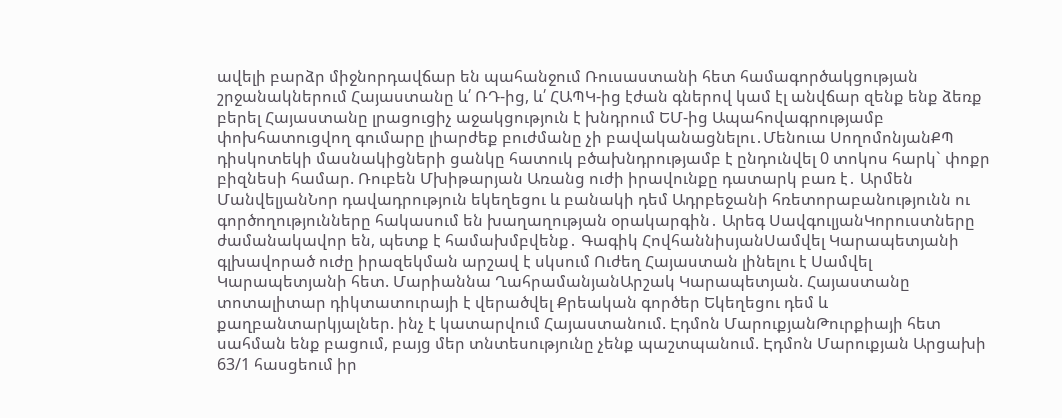ավելի բարձր միջնորդավճար են պահանջում Ռուսաստանի հետ համագործակցության շրջանակներում Հայաստանը և՛ ՌԴ-ից, և՛ ՀԱՊԿ-ից էժան գներով կամ էլ անվճար զենք ենք ձեռք բերել Հայաստանը լրացուցիչ աջակցություն է խնդրում ԵՄ-ից Ապահովագրությամբ փոխհատուցվող գումարը լիարժեք բուժմանը չի բավականացնելու․Մենուա ՍողոմոնյանՔՊ դիսկոտեկի մասնակիցների ցանկը հատուկ բծախնդրությամբ է ընդունվել 0 տոկոս հարկ` փոքր բիզնեսի համար. Ռուբեն Մխիթարյան Առանց ուժի իրավունքը դատարկ բառ է․ Արմեն ՄանվելյանՆոր դավադրություն եկեղեցու և բանակի դեմ Ադրբեջանի հռետորաբանությունն ու գործողությունները հակասում են խաղաղության օրակարգին․ Արեգ ՍավգուլյանԿորուստները ժամանակավոր են, պետք է համախմբվենք․ Գագիկ ՀովհաննիսյանՍամվել Կարապետյանի գլխավորած ուժը իրազեկման արշավ է սկսում Ուժեղ Հայաստան լինելու է Սամվել Կարապետյանի հետ. Մարիաննա ՂահրամանյանԱրշակ Կարապետյան. Հայաստանը տոտալիտար դիկտատուրայի է վերածվել Քրեական գործեր Եկեղեցու դեմ և քաղբանտարկյալներ. ինչ է կատարվում Հայաստանում. Էդմոն ՄարուքյանԹուրքիայի հետ սահման ենք բացում, բայց մեր տնտեսությունը չենք պաշտպանում. Էդմոն Մարուքյան Արցախի 63/1 հասցեում իր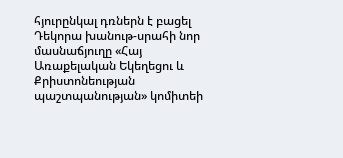հյուրընկալ դռներն է բացել Դեկորա խանութ-սրահի նոր մասնաճյուղը «Հայ Առաքելական Եկեղեցու և Քրիստոնեության պաշտպանության» կոմիտեի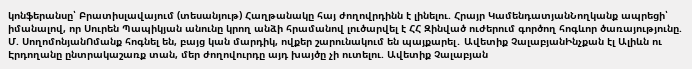կոնֆերանսը՝ Բրատիսլավայում (տեսանյութ) Հաղթանակը հայ ժողովրդինն է լինելու. Հրայր ԿամենդատյանՆողկանք ապրեցի՝ իմանալով, որ Սուրեն Պապիկյան անունը կրող անձի հրամանով լուծարվել է ՀՀ Զինված ուժերում գործող հոգևոր ծառայությունը. Մ. ՍողոմոնյանՈմանք հոգնել են, բայց կան մարդիկ, ովքեր շարունակում են պայքարել․ Ավետիք ՉալաբյանԻնչքան էլ Ալիևն ու Էրդողանը ընտրակաշառք տան, մեր ժողովուրդը այդ խայծը չի ուտելու. Ավետիք Չալաբյան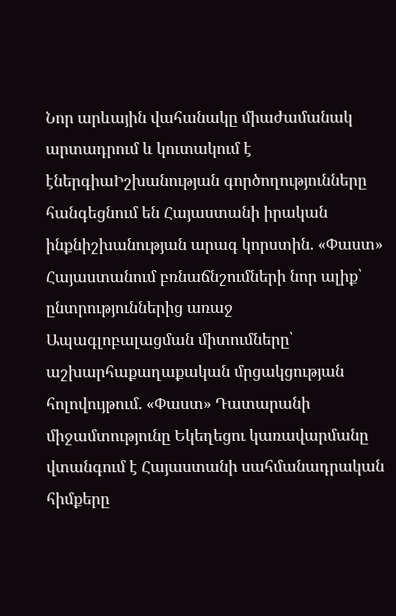Նոր արևային վահանակը միաժամանակ արտադրում և կուտակում է էներգիաԻշխանության գործողությունները հանգեցնում են Հայաստանի իրական ինքնիշխանության արագ կորստին. «Փաստ» Հայաստանում բռնաճնշումների նոր ալիք՝ ընտրություններից առաջ Ապագլոբալացման միտումները՝ աշխարհաքաղաքական մրցակցության հոլովույթում. «Փաստ» Դատարանի միջամտությունը Եկեղեցու կառավարմանը վտանգում է Հայաստանի սահմանադրական հիմքերը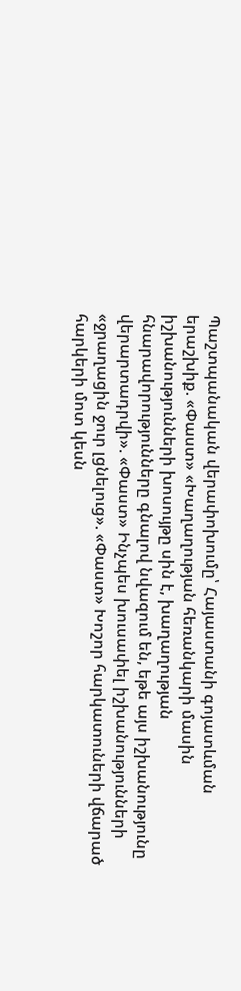Պաշտպանական վերափոխումը՝ Հայաստանի գոյատևման երաշխիք. «Փաստ» «Խաղաղության հեռանկարի մասին իշխանությունների խոսույթը սին է, խաղաղության հնարավորությունները գնալով նվազում են, եթե այս իշխանությունը վերարտադրվի». «Փաստ» Ինչպես խուսափել իշխանությունների «ջրաղացին ջուր լցնելուց». «Փաստ» Խոշոր հարկատուների վճարած հարկերի մոտ կեսն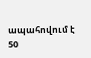ապահովում է 50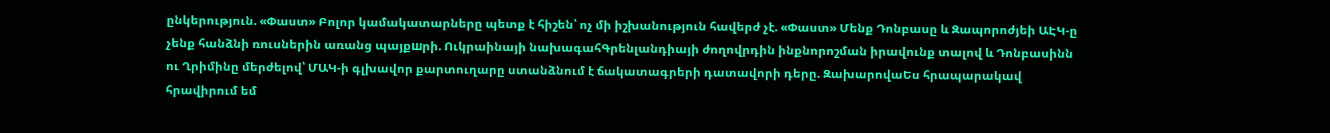ընկերություն. «Փաստ» Բոլոր կամակատարները պետք է հիշեն՝ ոչ մի իշխանություն հավերժ չէ. «Փաստ» Մենք Դոնբասը և Զապորոժյեի ԱԷԿ-ը չենք հանձնի ռուսներին առանց պայքшրի. Ուկրաինայի նախագահԳրենլանդիայի ժողովրդին ինքնորոշման իրավունք տալով և Դոնբասինն ու Ղրիմինը մերժելով՝ ՄԱԿ-ի գլխավոր քարտուղարը ստանձնում է ճակատագրերի դատավորի դերը. ԶախարովաԵս հրապարակավ հրավիրում եմ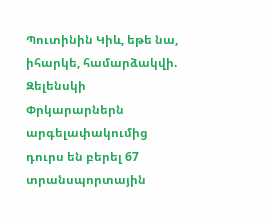Պուտինին Կիև, եթե նա, իհարկե, համարձակվի. Զելենսկի Փրկարարներն արգելափակումից դուրս են բերել 67 տրանսպորտային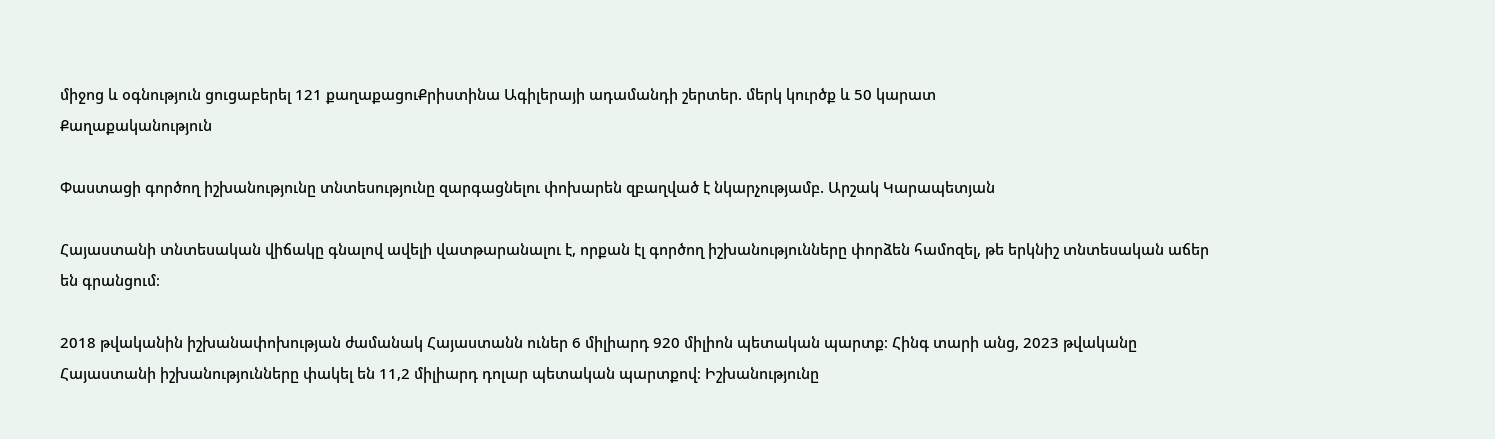միջոց և օգնություն ցուցաբերել 121 քաղաքացուՔրիստինա Ագիլերայի ադամանդի շերտեր. մերկ կուրծք և 50 կարատ
Քաղաքականություն

Փաստացի գործող իշխանությունը տնտեսությունը զարգացնելու փոխարեն զբաղված է նկարչությամբ. Արշակ Կարապետյան

Հայաստանի տնտեսական վիճակը գնալով ավելի վատթարանալու է, որքան էլ գործող իշխանությունները փորձեն համոզել, թե երկնիշ տնտեսական աճեր են գրանցում։

2018 թվականին իշխանափոխության ժամանակ Հայաստանն ուներ 6 միլիարդ 920 միլիոն պետական պարտք։ Հինգ տարի անց, 2023 թվականը Հայաստանի իշխանությունները փակել են 11,2 միլիարդ դոլար պետական պարտքով։ Իշխանությունը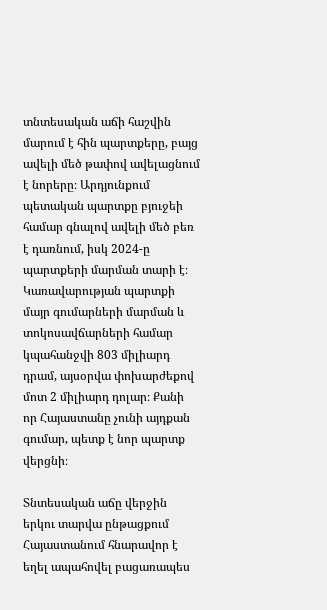տնտեսական աճի հաշվին մարում է հին պարտքերը, բայց ավելի մեծ թափով ավելացնում է նորերը։ Արդյունքում պետական պարտքը բյուջեի համար գնալով ավելի մեծ բեռ է դառնում, իսկ 2024-ը պարտքերի մարման տարի է։ Կառավարության պարտքի մայր գումարների մարման և տոկոսավճարների համար կպահանջվի 803 միլիարդ դրամ, այսօրվա փոխարժեքով մոտ 2 միլիարդ դոլար։ Քանի որ Հայաստանը չունի այդքան գումար, պետք է նոր պարտք վերցնի։

Տնտեսական աճը վերջին երկու տարվա ընթացքում Հայաստանում հնարավոր է եղել ապահովել բացառապես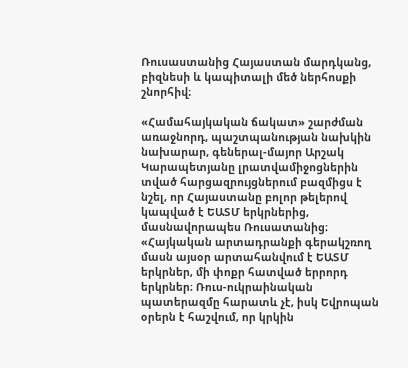Ռուսաստանից Հայաստան մարդկանց, բիզնեսի և կապիտալի մեծ ներհոսքի շնորհիվ։

«Համահայկական ճակատ» շարժման առաջնորդ, պաշտպանության նախկին նախարար, գեներալ-մայոր Արշակ Կարապետյանը լրատվամիջոցներին տված հարցազրույցներում բազմիցս է նշել, որ Հայաստանը բոլոր թելերով կապված է ԵԱՏՄ երկրներից, մասնավորապես Ռուսատանից։ «Հայկական արտադրանքի գերակշռող մասն այսօր արտահանվում է ԵԱՏՄ երկրներ, մի փոքր հատված երրորդ երկրներ։ Ռուս-ուկրաինական պատերազմը հարատև չէ, իսկ Եվրոպան օրերն է հաշվում, որ կրկին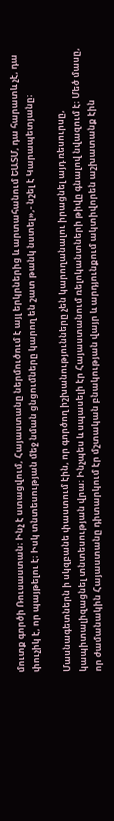մուտք գործի Ռուսաստան։ Ինչ է ստացվում, Հայաստանը ներմուծում է այլ երկրներից և արտահանում ԵԱՏՄ, դա հարատև չէ, դա փուչիկ է, որ պայթելու է։ Իսկ տնտեսության մեջ նման ցնցումները կարող են շատ թանկ նստել»,- նշել է Կարապետյանը։

Մասնագետներն ի սկզբանե փաստում էին, որ գործող իշխանությունները չեն կարողանալու իրացնել այդ ռեսուրսը, կապիտալիզացնել տնտեսության վրա։ Ինչպես և սպասելի էր Հայաստանում ռելոկանտների թիվը գնալով նվազում է։ Մեծ մասը, որ ժամանակին Հայաստանը դիտարկում էր մշտական բնակության վայր և արդյունքում ակտիվորեն աշխատանք էին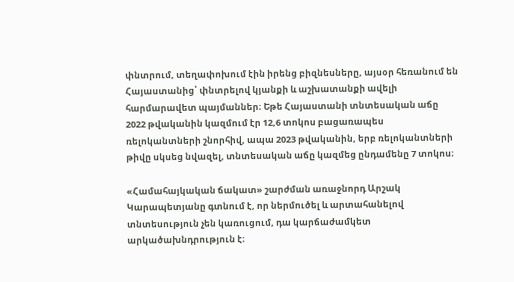փնտրում, տեղափոխում էին իրենց բիզնեսները, այսօր հեռանում են Հայաստանից՝ փնտրելով կյանքի և աշխատանքի ավելի հարմարավետ պայմաններ։ Եթե Հայաստանի տնտեսական աճը 2022 թվականին կազմում էր 12,6 տոկոս բացառապես ռելոկանտների շնորհիվ, ապա 2023 թվականին, երբ ռելոկանտների թիվը սկսեց նվազել, տնտեսական աճը կազմեց ընդամենը 7 տոկոս։

«Համահայկական ճակատ» շարժման առաջնորդ Արշակ Կարապետյանը գտնում է, որ ներմուծել և արտահանելով տնտեսություն չեն կառուցում, դա կարճաժամկետ արկածախնդրություն է։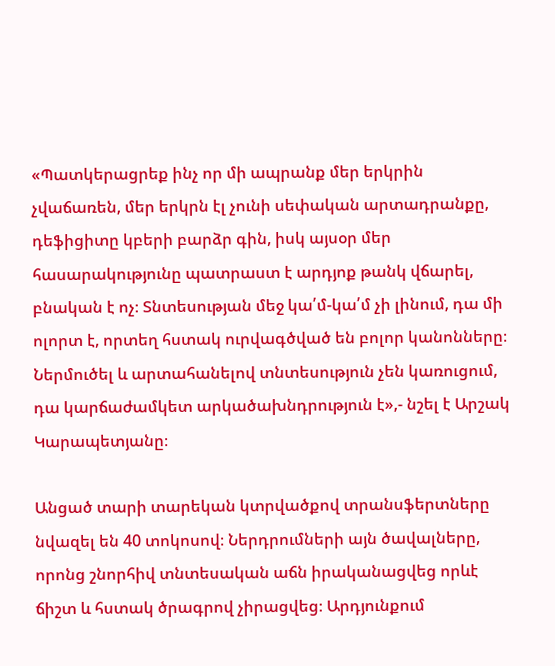«Պատկերացրեք ինչ որ մի ապրանք մեր երկրին չվաճառեն, մեր երկրն էլ չունի սեփական արտադրանքը, դեֆիցիտը կբերի բարձր գին, իսկ այսօր մեր հասարակությունը պատրաստ է արդյոք թանկ վճարել, բնական է ոչ։ Տնտեսության մեջ կա՛մ-կա՛մ չի լինում, դա մի ոլորտ է, որտեղ հստակ ուրվագծված են բոլոր կանոնները։ Ներմուծել և արտահանելով տնտեսություն չեն կառուցում, դա կարճաժամկետ արկածախնդրություն է»,- նշել է Արշակ Կարապետյանը։

Անցած տարի տարեկան կտրվածքով տրանսֆերտները նվազել են 40 տոկոսով։ Ներդրումների այն ծավալները, որոնց շնորհիվ տնտեսական աճն իրականացվեց որևէ ճիշտ և հստակ ծրագրով չիրացվեց։ Արդյունքում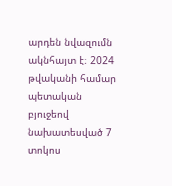արդեն նվազումն ակնհայտ է։ 2024 թվականի համար պետական բյուջեով նախատեսված 7 տոկոս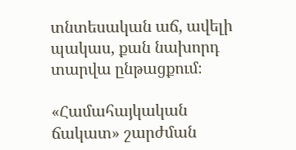տնտեսական աճ, ավելի պակաս, քան նախորդ տարվա ընթացքում։

«Համահայկական ճակատ» շարժման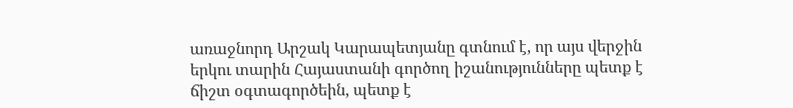առաջնորդ Արշակ Կարապետյանը գտնում է, որ այս վերջին երկու տարին Հայաստանի գործող իշանությունները պետք է ճիշտ օգտագործեին, պետք է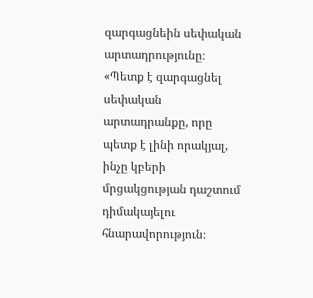զարգացնեին սեփական արտադրությունը։ «Պետք է զարգացնել սեփական արտադրանքը, որը պետք է լինի որակյալ, ինչը կբերի մրցակցության դաշտում դիմակայելու հնարավորություն։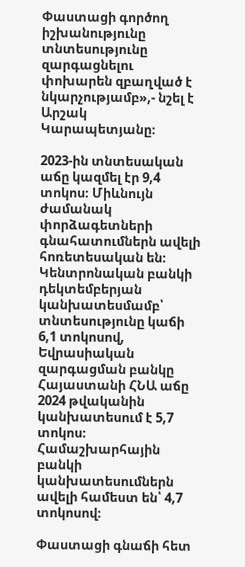Փաստացի գործող իշխանությունը տնտեսությունը զարգացնելու փոխարեն զբաղված է նկարչությամբ»,- նշել է Արշակ Կարապետյանը։

2023-ին տնտեսական աճը կազմել էր 9,4 տոկոս։ Միևնույն ժամանակ փորձագետների գնահատումներն ավելի հոռետեսական են։ Կենտրոնական բանկի դեկտեմբերյան կանխատեսմամբ՝ տնտեսությունը կաճի 6,1 տոկոսով, Եվրասիական զարգացման բանկը Հայաստանի ՀՆԱ աճը 2024 թվականին կանխատեսում է 5,7 տոկոս։ Համաշխարհային բանկի կանխատեսումներն ավելի համեստ են՝ 4,7 տոկոսով։

Փաստացի գնաճի հետ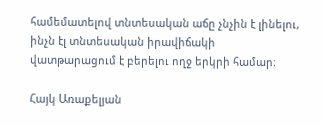համեմատելով տնտեսական աճը չնչին է լինելու, ինչն էլ տնտեսական իրավիճակի վատթարացում է բերելու ողջ երկրի համար։

Հայկ Առաքելյան